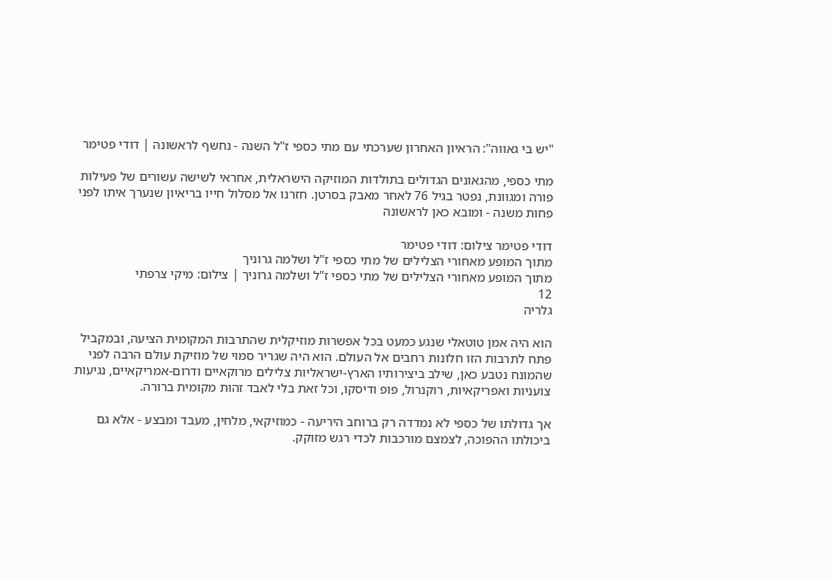"יש בי גאווה": הראיון האחרון שערכתי עם מתי כספי ז"ל השנה - נחשף לראשונה | דודי פטימר

מתי כספי, מהגאונים הגדולים בתולדות המוזיקה הישראלית, אחראי לשישה עשורים של פעילות פורה ומגוונת, נפטר בגיל 76 לאחר מאבק בסרטן. חזרנו אל מסלול חייו בריאיון שנערך איתו לפני פחות משנה - ומובא כאן לראשונה

דודי פטימר צילום: דודי פטימר
מתוך המופע מאחורי הצלילים של מתי כספי ז"ל ושלמה גרוניך
מתוך המופע מאחורי הצלילים של מתי כספי ז"ל ושלמה גרוניך | צילום: מיקי צרפתי
12
גלריה

הוא היה אמן טוטאלי שנגע כמעט בכל אפשרות מוזיקלית שהתרבות המקומית הציעה, ובמקביל פתח לתרבות הזו חלונות רחבים אל העולם. הוא היה שגריר סמוי של מוזיקת עולם הרבה לפני שהמונח נטבע כאן, שילב ביצירותיו הארץ-ישראליות צלילים מרוקאיים ודרום-אמריקאיים, נגיעות צועניות ואפריקאיות, רוקנרול, פופ ודיסקו, וכל זאת בלי לאבד זהות מקומית ברורה.

אך גדולתו של כספי לא נמדדה רק ברוחב היריעה - כמוזיקאי, מלחין, מעבד ומבצע - אלא גם ביכולתו ההפוכה, לצמצם מורכבות לכדי רגש מזוקק.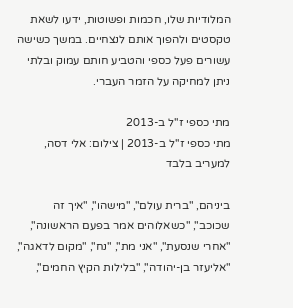המלודיות שלו, חכמות ופשוטות, ידעו לשאת טקסטים ולהפוך אותם לנצחיים. במשך כשישה עשורים פעל כספי והטביע חותם עמוק ובלתי ניתן למחיקה על הזמר העברי.

מתי כספי ז''ל ב-2013
מתי כספי ז''ל ב-2013 | צילום: אלי דסה, למעריב בלבד

ביניהם, "ברית עולם", "מישהו", "איך זה שכוכב", "כשאלוהים אמר בפעם הראשונה", "אחרי שנסעת", "אני מת", "נח", "מקום לדאגה", "אליעזר בן-יהודה", "בלילות הקיץ החמים",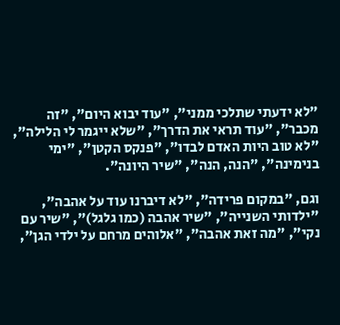"לא ידעתי שתלכי ממני", "עוד יבוא היום", "זה מכבר", "עוד תראי את הדרך", "שלא ייגמר לי הלילה", "לא טוב היות האדם לבדו", "פנקס הקטן", "ימי בנימינה", "הנה, הנה", "שיר היונה".

וגם, "במקום פרידה", "לא דיברנו עוד על אהבה", "ילדותי השנייה", "שיר אהבה (כמו גלגל)", "שיר עם נקי", "מה זאת אהבה", "אלוהים מרחם על ילדי הגן",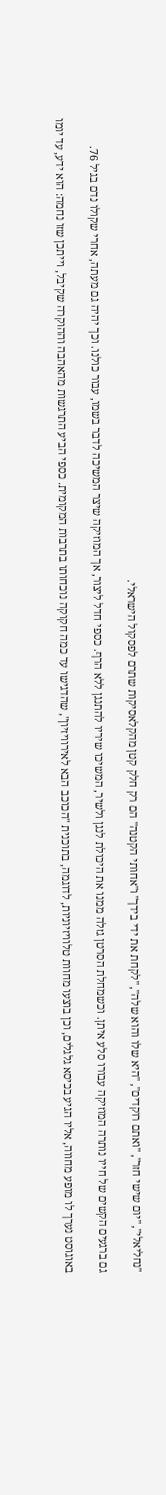"נחליאלי", "יום שישי חזר", "ואתם רוקדים", "היא שלו והוא שלה", "לקחת את ידי בידך" ו"אחותי הקטנה" הם רק חלק קטן מהקלאסיקות שתרם לפסקול הישראלי.

גם ברגעים הקשים של חייו נותרה המוזיקה עבורו סלע איתן. וכשמחלת הסרטן גזלה ממנו את היכולת לנגן ולשיר, המשיכו שיריו להתנגן ללא הרף. כספי חדל ליצור, אך המוזיקה שיצר המשיכה לדבר בשמו, עבור כולנו. וכך יהיה גם מעתה, אחרי שקולו נדם בגיל 76.

באוגוסט נערך לו מופע מחווה, אליו הגיע בכיסא גלגלים, וכן בוצעו מחוות טלוויזיוניות, לדוגמה, בתוכנית "הכוכב הבא לאירוויזיון", שהדגישו עד כמה חקוקה נוכחותו בתרבות המקומית. כספי הביע התרגשות מהאהבה וההוקרה שקיבל, וייתכן שזו נחמה: הוא ידע, עד יומו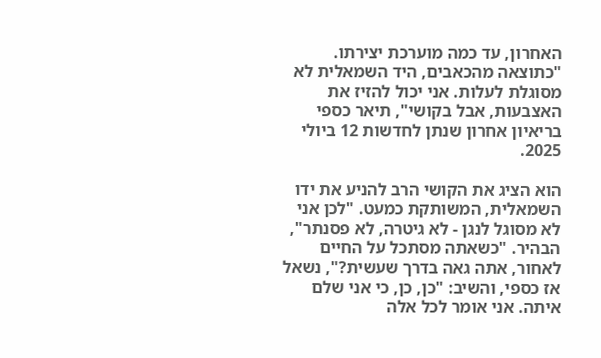האחרון, עד כמה מוערכת יצירתו. "כתוצאה מהכאבים, היד השמאלית לא מסוגלת לעלות. אני יכול להזיז את האצבעות, אבל בקושי", תיאר כספי בריאיון אחרון שנתן לחדשות 12 ביולי 2025.

הוא הציג את הקושי הרב להניע את ידו השמאלית, המשותקת כמעט. "לכן אני לא מסוגל לנגן - לא גיטרה, לא פסנתר", הבהיר. "כשאתה מסתכל על החיים לאחור, אתה גאה בדרך שעשית?", נשאל אז כספי, והשיב: "כן, כן, כי אני שלם איתה. אני אומר לכל אלה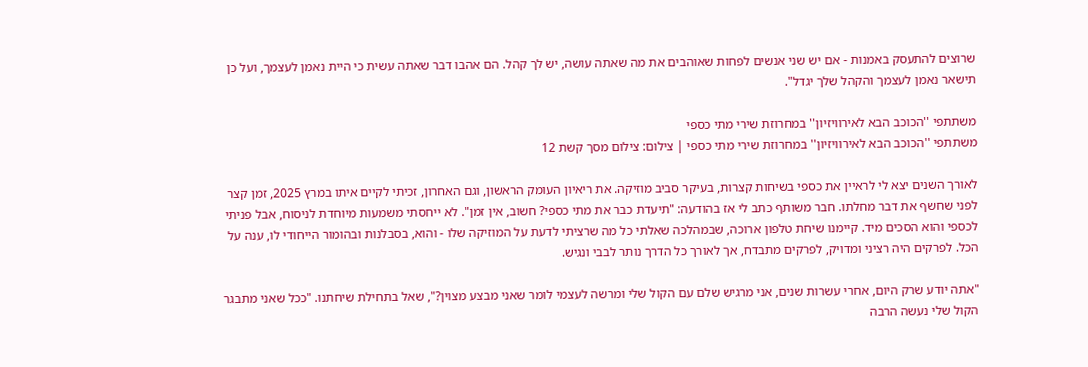שרוצים להתעסק באמנות - אם יש שני אנשים לפחות שאוהבים את מה שאתה עושה, יש לך קהל. הם אהבו דבר שאתה עשית כי היית נאמן לעצמך, ועל כן תישאר נאמן לעצמך והקהל שלך יגדל".

משתתפי ''הכוכב הבא לאירוויזיון'' במחרוזת שירי מתי כספי
משתתפי ''הכוכב הבא לאירוויזיון'' במחרוזת שירי מתי כספי | צילום: צילום מסך קשת 12

לאורך השנים יצא לי לראיין את כספי בשיחות קצרות, בעיקר סביב מוזיקה. את ריאיון העומק הראשון, וגם האחרון, זכיתי לקיים איתו במרץ 2025, זמן קצר לפני שחשף את דבר מחלתו. חבר משותף כתב לי אז בהודעה: "תיעדת כבר את מתי כספי? חשוב, אין זמן". לא ייחסתי משמעות מיוחדת לניסוח, אבל פניתי לכספי והוא הסכים מיד. קיימנו שיחת טלפון ארוכה, שבמהלכה שאלתי כל מה שרציתי לדעת על המוזיקה שלו - והוא, בסבלנות ובהומור הייחודי לו, ענה על הכל. לפרקים היה רציני ומדויק, לפרקים מתבדח, אך לאורך כל הדרך נותר לבבי ונגיש.

"אתה יודע שרק היום, אחרי עשרות שנים, אני מרגיש שלם עם הקול שלי ומרשה לעצמי לומר שאני מבצע מצוין?", שאל בתחילת שיחתנו. "ככל שאני מתבגר הקול שלי נעשה הרבה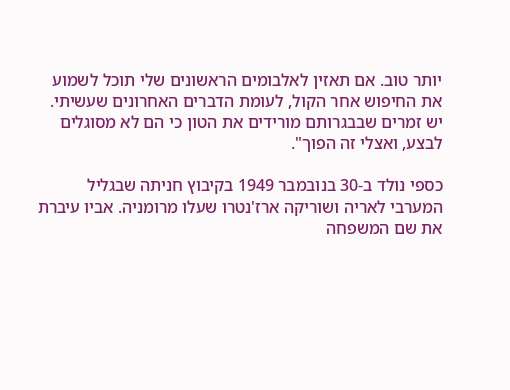יותר טוב. אם תאזין לאלבומים הראשונים שלי תוכל לשמוע את החיפוש אחר הקול, לעומת הדברים האחרונים שעשיתי. יש זמרים שבבגרותם מורידים את הטון כי הם לא מסוגלים לבצע, ואצלי זה הפוך".

כספי נולד ב-30 בנובמבר 1949 בקיבוץ חניתה שבגליל המערבי לאריה ושוריקה ארז'נטרו שעלו מרומניה. אביו עיברת את שם המשפחה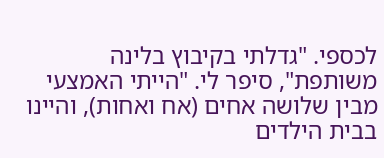לכספי. "גדלתי בקיבוץ בלינה משותפת", סיפר לי. "הייתי האמצעי מבין שלושה אחים (אח ואחות), והיינו בבית הילדים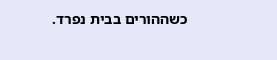כשההורים בבית נפרד.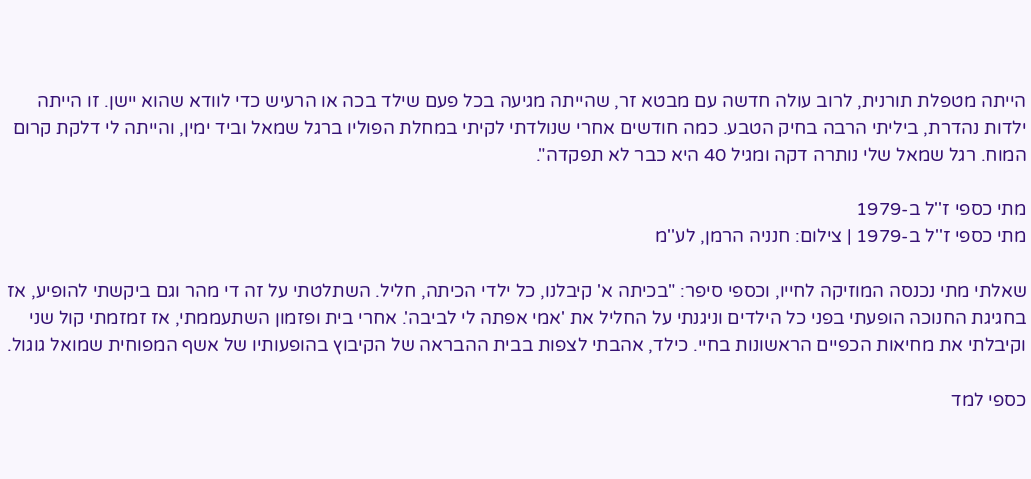הייתה מטפלת תורנית, לרוב עולה חדשה עם מבטא זר, שהייתה מגיעה בכל פעם שילד בכה או הרעיש כדי לוודא שהוא יישן. זו הייתה ילדות נהדרת, ביליתי הרבה בחיק הטבע. כמה חודשים אחרי שנולדתי לקיתי במחלת הפוליו ברגל שמאל וביד ימין, והייתה לי דלקת קרום המוח. רגל שמאל שלי נותרה דקה ומגיל 40 היא כבר לא תפקדה".

מתי כספי ז''ל ב-1979
מתי כספי ז''ל ב-1979 | צילום: חנניה הרמן, לע''מ

שאלתי מתי נכנסה המוזיקה לחייו, וכספי סיפר: "בכיתה א' קיבלנו, כל ילדי הכיתה, חליל. השתלטתי על זה די מהר וגם ביקשתי להופיע, אז בחגיגת החנוכה הופעתי בפני כל הילדים וניגנתי על החליל את 'אמי אפתה לי לביבה'. אחרי בית ופזמון השתעממתי, אז זמזמתי קול שני וקיבלתי את מחיאות הכפיים הראשונות בחיי. כילד, אהבתי לצפות בבית ההבראה של הקיבוץ בהופעותיו של אשף המפוחית שמואל גוגול.

כספי למד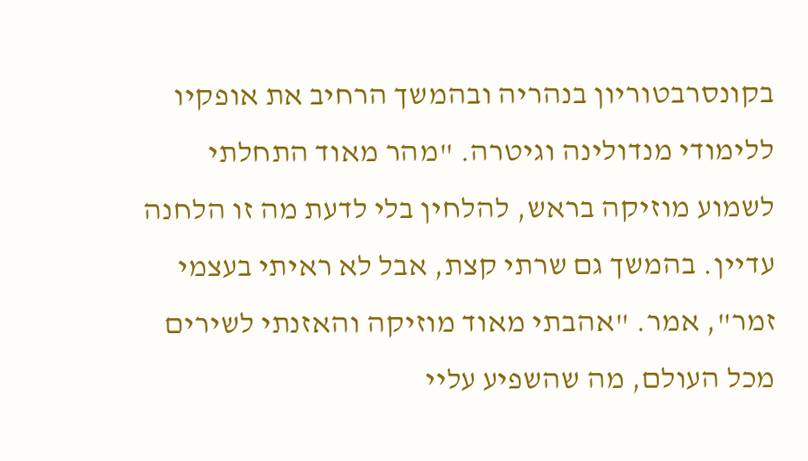בקונסרבטוריון בנהריה ובהמשך הרחיב את אופקיו ללימודי מנדולינה וגיטרה. "מהר מאוד התחלתי לשמוע מוזיקה בראש, להלחין בלי לדעת מה זו הלחנה עדיין. בהמשך גם שרתי קצת, אבל לא ראיתי בעצמי זמר", אמר. "אהבתי מאוד מוזיקה והאזנתי לשירים מכל העולם, מה שהשפיע עליי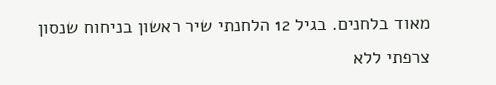מאוד בלחנים. בגיל 12 הלחנתי שיר ראשון בניחוח שנסון צרפתי ללא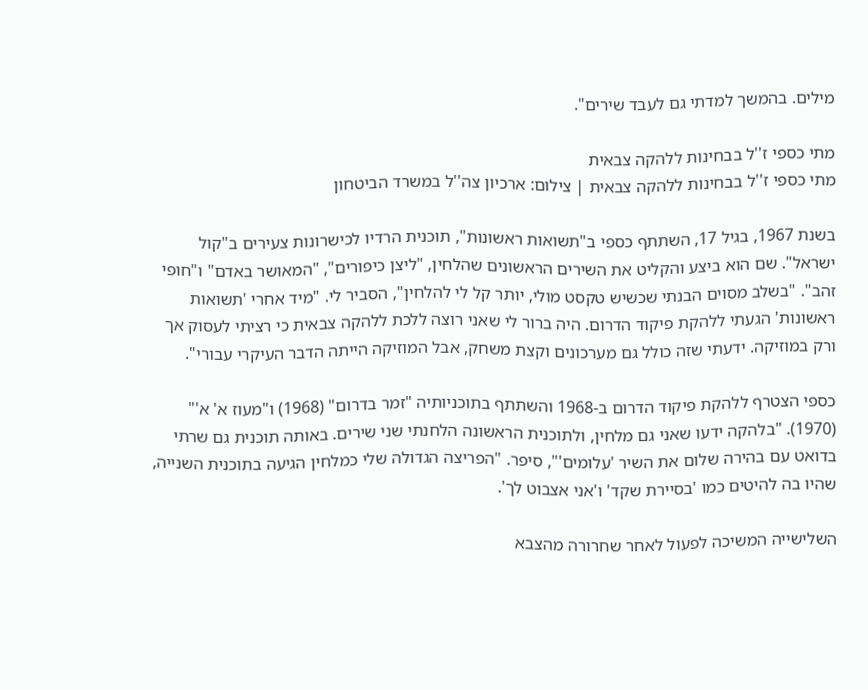מילים. בהמשך למדתי גם לעבד שירים".

מתי כספי ז''ל בבחינות ללהקה צבאית
מתי כספי ז''ל בבחינות ללהקה צבאית | צילום: ארכיון צה''ל במשרד הביטחון

בשנת 1967, בגיל 17, השתתף כספי ב"תשואות ראשונות", תוכנית הרדיו לכישרונות צעירים ב"קול ישראל". שם הוא ביצע והקליט את השירים הראשונים שהלחין, "ליצן כיפורים", "המאושר באדם" ו"חופי זהב". "בשלב מסוים הבנתי שכשיש טקסט מולי, יותר קל לי להלחין", הסביר לי. "מיד אחרי 'תשואות ראשונות' הגעתי ללהקת פיקוד הדרום. היה ברור לי שאני רוצה ללכת ללהקה צבאית כי רציתי לעסוק אך ורק במוזיקה. ידעתי שזה כולל גם מערכונים וקצת משחק, אבל המוזיקה הייתה הדבר העיקרי עבורי".

כספי הצטרף ללהקת פיקוד הדרום ב-1968 והשתתף בתוכניותיה "זמר בדרום" (1968) ו"מעוז א' א'" (1970). "בלהקה ידעו שאני גם מלחין, ולתוכנית הראשונה הלחנתי שני שירים. באותה תוכנית גם שרתי בדואט עם בהירה שלום את השיר 'עלומים'", סיפר. "הפריצה הגדולה שלי כמלחין הגיעה בתוכנית השנייה, שהיו בה להיטים כמו 'בסיירת שקד' ו'אני אצבוט לך'.

השלישייה המשיכה לפעול לאחר שחרורה מהצבא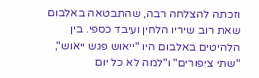וזכתה להצלחה רבה, שהתבטאה באלבום שאת רוב שיריו הלחין ועיבד כספי. בין הלהיטים באלבום היו "ייאוש פגש ייאוש", "שתי ציפורים" ו"למה לא כל יום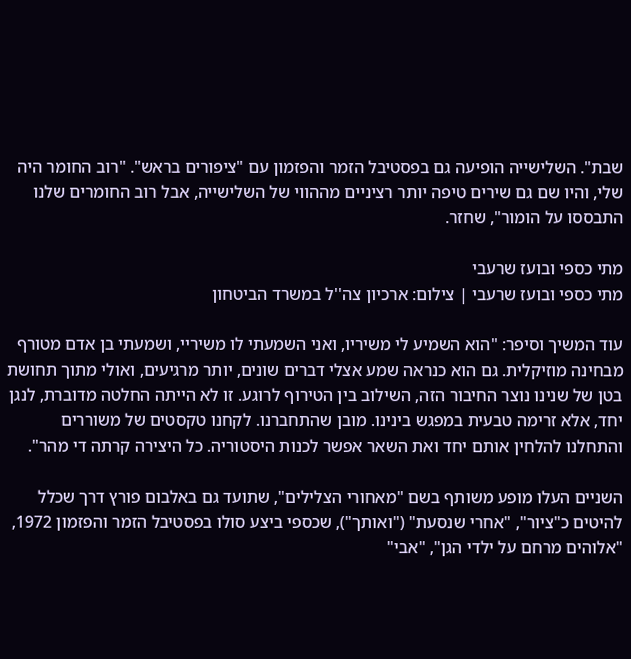שבת". השלישייה הופיעה גם בפסטיבל הזמר והפזמון עם "ציפורים בראש". "רוב החומר היה שלי, והיו שם גם שירים טיפה יותר רציניים מההווי של השלישייה, אבל רוב החומרים שלנו התבססו על הומור", שחזר.

מתי כספי ובועז שרעבי
מתי כספי ובועז שרעבי | צילום: ארכיון צה''ל במשרד הביטחון

עוד המשיך וסיפר: "הוא השמיע לי משיריו, ואני השמעתי לו משיריי, ושמעתי בן אדם מטורף מבחינה מוזיקלית. גם הוא כנראה שמע אצלי דברים שונים, יותר מרגיעים, ואולי מתוך תחושת בטן של שנינו נוצר החיבור הזה, השילוב בין הטירוף לרוגע. זו לא הייתה החלטה מדוברת, לנגן יחד, אלא זרימה טבעית במפגש בינינו. מובן שהתחברנו. לקחנו טקסטים של משוררים והתחלנו להלחין אותם יחד ואת השאר אפשר לכנות היסטוריה. כל היצירה קרתה די מהר".

השניים העלו מופע משותף בשם "מאחורי הצלילים", שתועד גם באלבום פורץ דרך שכלל להיטים כ"ציור", "אחרי שנסעת" ("ואותך"), שכספי ביצע סולו בפסטיבל הזמר והפזמון 1972, "אלוהים מרחם על ילדי הגן", "אבי"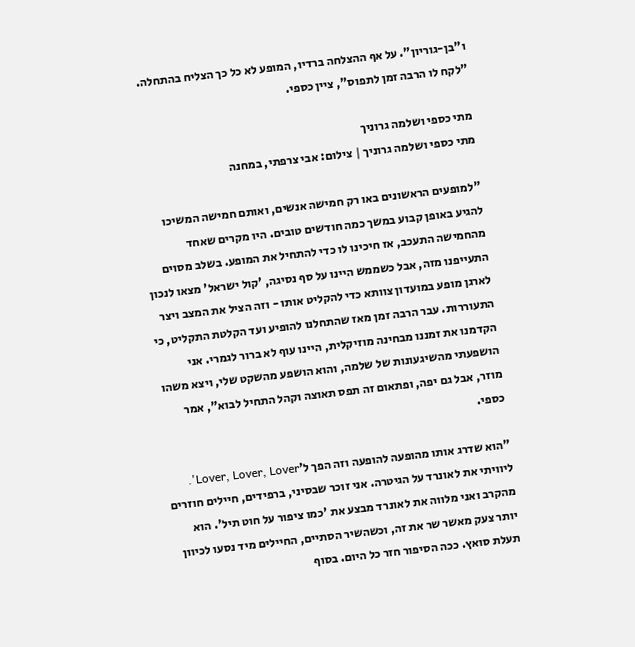ו"בן-גוריון". על אף ההצלחה ברדיו, המופע לא כל כך הצליח בהתחלה. "לקח לו הרבה זמן לתפוס", ציין כספי.

מתי כספי ושלמה גרוניך
מתי כספי ושלמה גרוניך | צילום: אבי צרפתי, במחנה

"למופעים הראשונים באו רק חמישה אנשים, ואותם חמישה המשיכו להגיע באופן קבוע במשך כמה חודשים טובים. היו מקרים שאחד מהחמישה התעכב, אז חיכינו לו כדי להתחיל את המופע. בשלב מסוים התעייפנו מזה, אבל כשממש היינו על סף נסיגה, 'קול ישראל' מצאו לנכון לארגן מופע במועדון צוותא כדי להקליט אותו - וזה הציל את המצב ויצר התעוררות. עבר הרבה זמן מאז שהתחלנו להופיע ועד הקלטת התקליט, כי הקדמנו את זמננו מבחינה מוזיקלית, היינו עוף לא ברור לגמרי. אני הושפעתי מהשיגעונות של שלמה, והוא הושפע מהשקט שלי, ויצא משהו מוזר, אבל גם יפה, ופתאום זה תפס תאוצה וקהל התחיל לבוא", אמר כספי.

"הוא שדרג אותו מהופעה להופעה וזה הפך ל'Lover, Lover, Lover'. ליוויתי את לאונרד על הגיטרה. אני זוכר שבסיני, ברפידים, חיילים חוזרים מהקרב ואני מלווה את לאונרד מבצע את 'כמו ציפור על חוט תיל'. הוא יותר צעק מאשר שר את זה, וכשהשיר הסתיים, החיילים מיד נסעו לכיוון תעלת סואץ. ככה הסיפור חזר כל היום. בסוף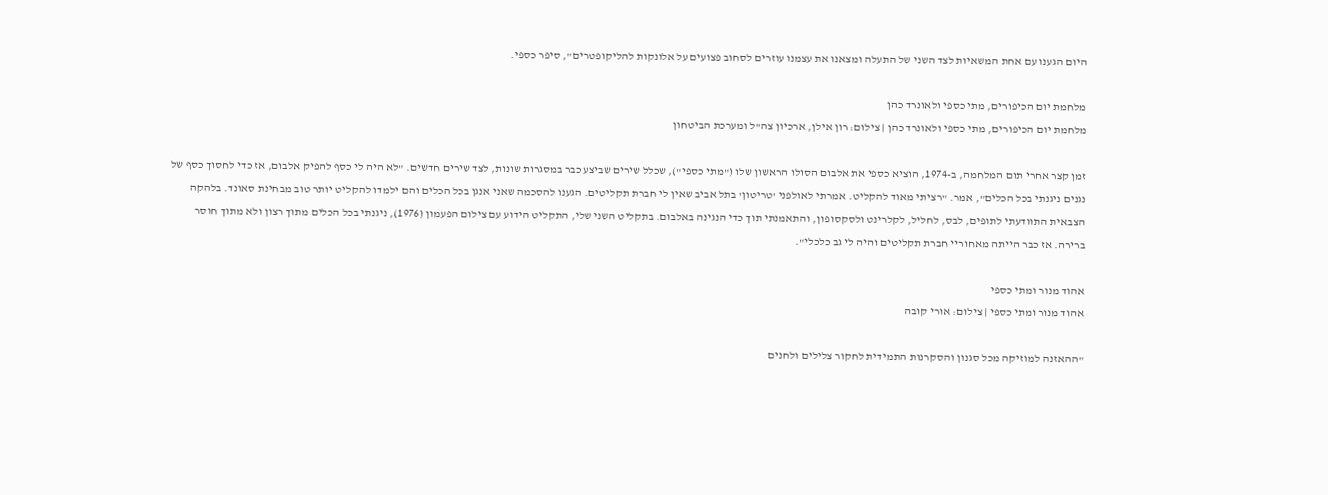היום הגענו עם אחת המשאיות לצד השני של התעלה ומצאנו את עצמנו עוזרים לסחוב פצועים על אלונקות להליקופטרים", סיפר כספי.

מלחמת יום הכיפורים, מתי כספי ולאונרד כהן
מלחמת יום הכיפורים, מתי כספי ולאונרד כהן | צילום: רון אילן, ארכיון צה''ל ומערכת הביטחון

זמן קצר אחרי תום המלחמה, ב-1974, הוציא כספי את אלבום הסולו הראשון שלו ("מתי כספי"), שכלל שירים שביצע כבר במסגרות שונות, לצד שירים חדשים. "לא היה לי כסף להפיק אלבום, אז כדי לחסוך כסף של נגנים ניגנתי בכל הכלים", אמר. "רציתי מאוד להקליט. אמרתי לאולפני 'טריטון' בתל אביב שאין לי חברת תקליטים. הגענו להסכמה שאני אנגן בכל הכלים והם ילמדו להקליט יותר טוב מבחינת סאונד. בלהקה הצבאית התוודעתי לתופים, לבס, לחליל, לקלרינט ולסקסופון, והתאמנתי תוך כדי הנגינה באלבום. בתקליט השני שלי, התקליט הידוע עם צילום הפעמון (1976), ניגנתי בכל הכלים מתוך רצון ולא מתוך חוסר ברירה. אז כבר הייתה מאחוריי חברת תקליטים והיה לי גב כלכלי".

אהוד מנור ומתי כספי
אהוד מנור ומתי כספי | צילום: אורי קובה

"ההאזנה למוזיקה מכל סגנון והסקרנות התמידית לחקור צלילים ולחנים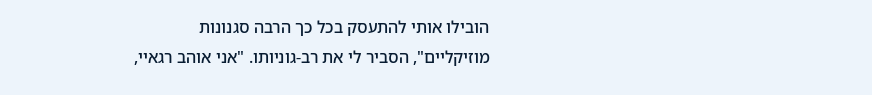הובילו אותי להתעסק בכל כך הרבה סגנונות מוזיקליים", הסביר לי את רב-גוניותו. "אני אוהב רגאיי,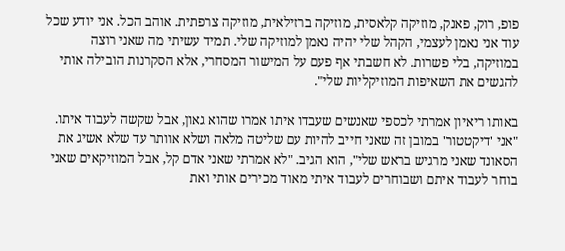פופ, רוק, פאנק, מוזיקה קלאסית, מוזיקה ברזילאית, מוזיקה צרפתית. אוהב הכל. אני יודע שכל עוד אני נאמן לעצמי, הקהל שלי יהיה נאמן למוזיקה שלי. תמיד עשיתי מה שאני רוצה במוזיקה, בלי פשרות. לא חשבתי אף פעם על המישור המסחרי, אלא הסקרנות הובילה אותי להגשים את השאיפות המוזיקליות שלי".

באותו ריאיון אמרתי לכספי שאנשים שעבדו איתו אמרו שהוא גאון, אבל שקשה לעבוד איתו. "אני 'דיקטטור' במובן זה שאני חייב להיות עם שליטה מלאה ושלא אוותר עד שלא אשיג את הסאונד שאני מרגיש בראש שלי", הוא הגיב. "לא אמרתי שאני אדם קל, אבל המוזיקאים שאני בוחר לעבוד איתם ושבוחרים לעבוד איתי מאוד מכירים אותי ואת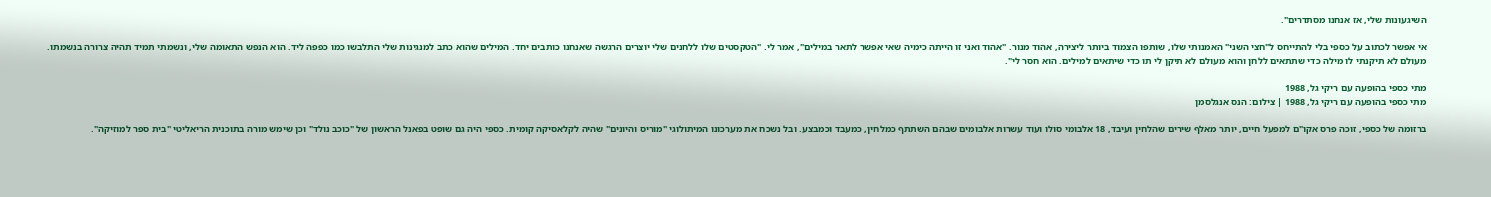השיגעונות שלי, אז אנחנו מסתדרים".

אי אפשר לכתוב על כספי בלי להתייחס ל"חצי השני" האמנותי שלו, שותפו הצמוד ביותר ליצירה, אהוד מנור. "אהוד ואני זו הייתה כימיה שאי אפשר לתאר במילים", אמר לי. "הטקסטים שלו ללחנים שלי יוצרים הרגשה שאנחנו כותבים יחד. המילים שהוא כתב למנגינות שלי התלבשו כמו כפפה ליד. הוא הנפש התאומה שלי, ונשמתי תמיד תהיה צרורה בנשמתו. מעולם לא תיקנתי לו מילה כדי שתתאים ללחן והוא מעולם לא תיקן לי תו כדי שיתאים למילים. הוא חסר לי".

מתי כספי בהופעה עם ריקי גל, 1988
מתי כספי בהופעה עם ריקי גל, 1988 | צילום: הנס אנגלסמן

ברזומה של כספי, זוכה פרס אקו"ם למפעל חיים, יותר מאלף שירים שהלחין ועיבד, 18 אלבומי סולו ועוד עשרות אלבומים שבהם השתתף כמלחין, כמעבד וכמבצע. ובל נשכח את מערכונו המיתולוגי "מוריס והיונים" שהיה לקלאסיקה קומית. כספי היה גם שופט בפאנל הראשון של "כוכב נולד" וכן שימש מורה בתוכנית הריאליטי "בית ספר למוזיקה".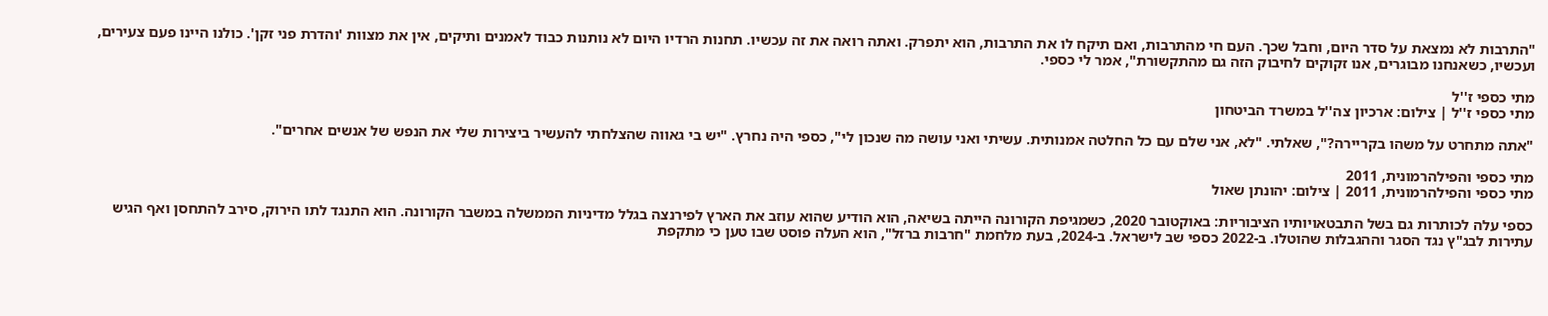"התרבות לא נמצאת על סדר היום, וחבל שכך. העם חי מהתרבות, ואם תיקח לו את התרבות, הוא יתפרק. ואתה רואה את זה עכשיו. תחנות הרדיו היום לא נותנות כבוד לאמנים ותיקים, אין את מצוות 'והדרת פני זקן'. כולנו היינו פעם צעירים, ועכשיו, כשאנחנו מבוגרים, אנו זקוקים לחיבוק הזה גם מהתקשורת", אמר לי כספי.

מתי כספי ז''ל
מתי כספי ז''ל | צילום: ארכיון צה''ל במשרד הביטחון

"אתה מתחרט על משהו בקריירה?", שאלתי. "לא, אני שלם עם כל החלטה אמנותית. עשיתי ואני עושה מה שנכון לי", כספי היה נחרץ. "יש בי גאווה שהצלחתי להעשיר ביצירות שלי את הנפש של אנשים אחרים".

מתי כספי והפילהרמונית, 2011
מתי כספי והפילהרמונית, 2011 | צילום: יהונתן שאול

כספי עלה לכותרות גם בשל התבטאויותיו הציבוריות: באוקטובר 2020, כשמגיפת הקורונה הייתה בשיאה, הוא הודיע שהוא עוזב את הארץ לפירנצה בגלל מדיניות הממשלה במשבר הקורונה. הוא התנגד לתו הירוק, סירב להתחסן ואף הגיש עתירות לבג"ץ נגד הסגר וההגבלות שהוטלו. ב-2022 כספי שב לישראל. ב-2024, בעת מלחמת "חרבות ברזל", הוא העלה פוסט שבו טען כי מתקפת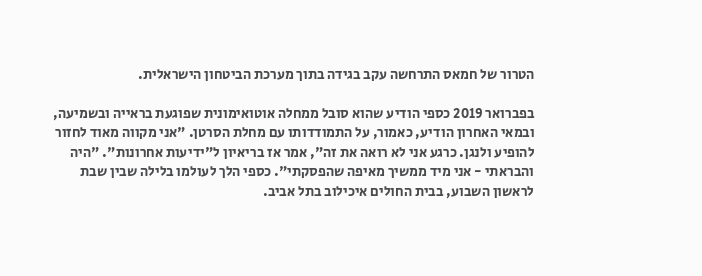הטרור של חמאס התרחשה עקב בגידה בתוך מערכת הביטחון הישראלית.

בפברואר 2019 כספי הודיע שהוא סובל ממחלה אוטואימונית שפוגעת בראייה ובשמיעה, ובמאי האחרון הודיע, כאמור, על התמודדותו עם מחלת הסרטן. "אני מקווה מאוד לחזור להופיע ולנגן. כרגע אני לא רואה את זה", אמר אז בריאיון ל"ידיעות אחרונות". "היה והבראתי - אני מיד ממשיך מאיפה שהפסקתי". כספי הלך לעולמו בלילה שבין שבת לראשון השבוע, בבית החולים איכילוב בתל אביב.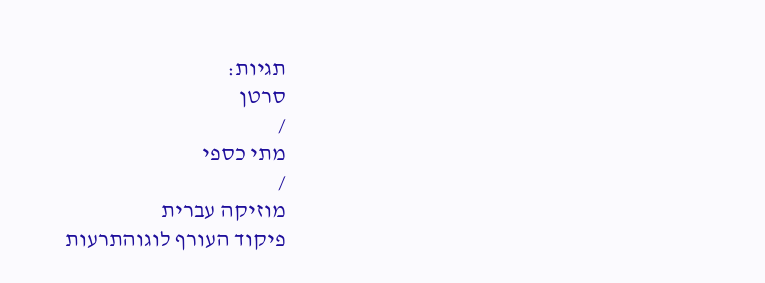תגיות:
סרטן
/
מתי כספי
/
מוזיקה עברית
פיקוד העורף לוגוהתרעות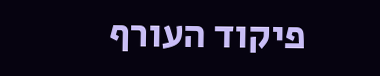פיקוד העורף